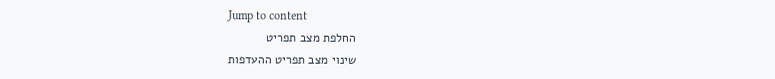Jump to content
החלפת מצב תפריט
שינוי מצב תפריט ההעדפות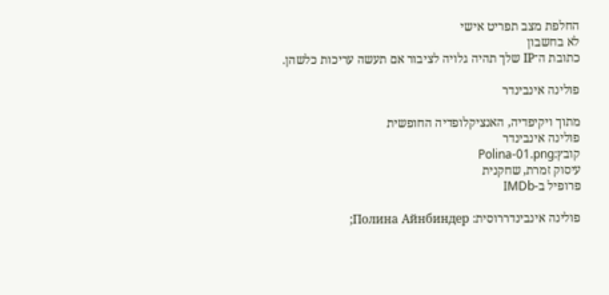החלפת מצב תפריט אישי
לא בחשבון
כתובת ה־IP שלך תהיה גלויה לציבור אם תעשה עריכות כלשהן.

פולינה אינבינדר

מתוך ויקיפדיה, האנציקלופדיה החופשית
פולינה אינבינדר
קובץ:Polina-01.png
עיסוק זמרת, שחקנית
פרופיל ב-IMDb

פולינה אינבינדררוסית: Полина Айнбиндер;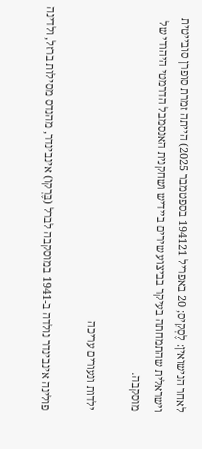לאחר הנישואין: לֶסְקִיס; 20 באפריל 194121 בספטמבר 2025) הייתה זמרת סופרן סובייטית וישראלית שהתמחתה בעיקר בביצוע שירים ביידיש ושחקנית האנסמבל הדרמטי היהודי של מוסקבה.

ילדות ונעורים עריכה

פולינה אינבינדר נולדה ב-1941 במוסקבה לברל (בֶּרְקוֹ) אינבינדר, מהנדס מסילות ברזל, ולדינה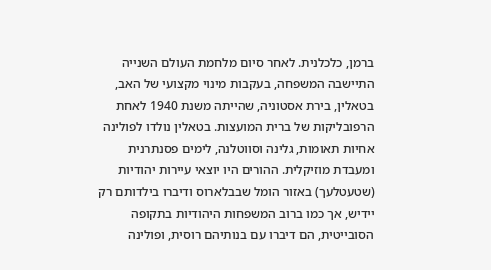ברמן, כלכלנית. לאחר סיום מלחמת העולם השנייה התיישבה המשפחה, בעקבות מינוי מקצועי של האב, בטאלין, בירת אסטוניה, שהייתה משנת 1940 לאחת הרפובליקות של ברית המועצות. בטאלין נולדו לפולינה אחיות תאומות, גלינה וסווטלנה, לימים פסנתרנית ומעבדת מוזיקלית. ההורים היו יוצאי עיירות יהודיות (שטעטלעך) באזור הומל שבבלארוס ודיברו בילדותם רק יידיש, אך כמו ברוב המשפחות היהודיות בתקופה הסובייטית, הם דיברו עם בנותיהם רוסית, ופולינה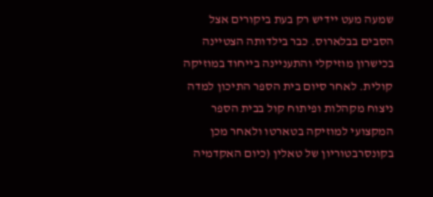שמעה מעט יידיש רק בעת ביקורים אצל הסבים בבלארוס. כבר בילדותה הצטיינה בכישרון מוזיקלי והתעניינה בייחוד במוזיקה קולית. לאחר סיום בית הספר התיכון למדה ניצוח מקהלות ופיתוח קול בבית הספר המקצועי למוזיקה בטארטו ולאחר מכן בקונסרבטוריון של טאלין (כיום האקדמיה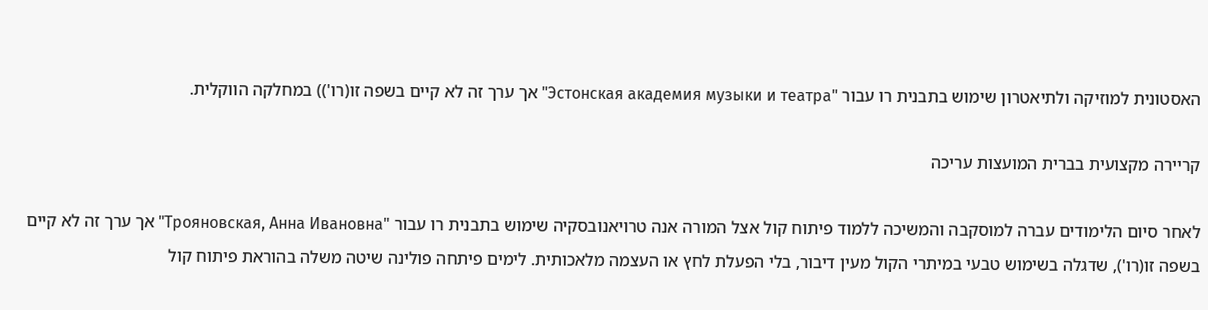האסטונית למוזיקה ולתיאטרון שימוש בתבנית רו עבור "Эстонская академия музыки и театра" אך ערך זה לא קיים בשפה זו(רו')) במחלקה הווקלית.

קריירה מקצועית בברית המועצות עריכה

לאחר סיום הלימודים עברה למוסקבה והמשיכה ללמוד פיתוח קול אצל המורה אנה טרויאנובסקיה שימוש בתבנית רו עבור "Трояновская, Анна Ивановна" אך ערך זה לא קיים בשפה זו(רו'), שדגלה בשימוש טבעי במיתרי הקול מעין דיבור, בלי הפעלת לחץ או העצמה מלאכותית. לימים פיתחה פולינה שיטה משלה בהוראת פיתוח קול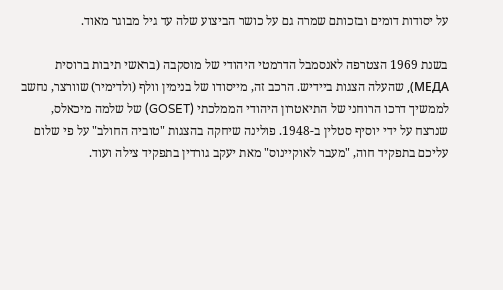על יסודות דומים ובזכותם שמרה גם על כושר הביצוע שלה עד גיל מבוגר מאוד.

בשנת 1969 הצטרפה לאנסמבל הדרמטי היהודי של מוסקבה (בראשי תיבות ברוסית МЕДА), שהעלה הצגות ביידיש. הרכב זה, מייסודו של בנימין וולף (ולדימיר) שוורצר, נחשב לממשיך דרכו הרוחני של התיאטרון היהודי הממלכתי (GOSET) של שלמה מיכאלס, שנרצח על ידי יוסיף סטלין ב-1948. פולינה שיחקה בהצגות "טוביה החולב" על פי שלום עליכם בתפקיד חוה, "מעבר לאוקיינוס" מאת יעקב גורדין בתפקיד צילה ועוד.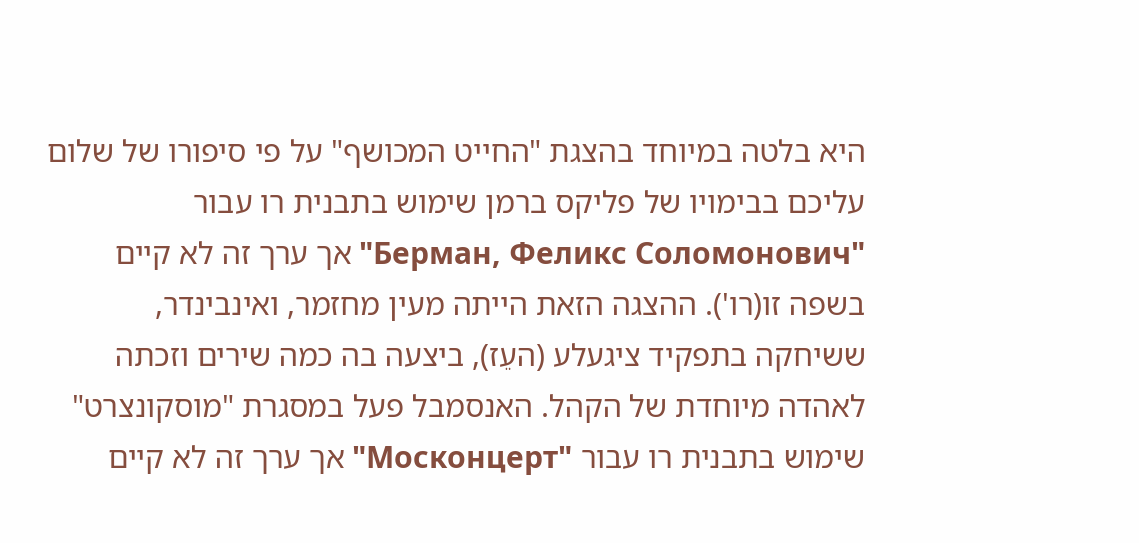היא בלטה במיוחד בהצגת "החייט המכושף" על פי סיפורו של שלום עליכם בבימויו של פליקס ברמן שימוש בתבנית רו עבור "Берман, Феликс Соломонович" אך ערך זה לא קיים בשפה זו(רו'). ההצגה הזאת הייתה מעין מחזמר, ואינבינדר, ששיחקה בתפקיד ציגעלע (העֵז), ביצעה בה כמה שירים וזכתה לאהדה מיוחדת של הקהל. האנסמבל פעל במסגרת "מוסקונצרט" שימוש בתבנית רו עבור "Москонцерт" אך ערך זה לא קיים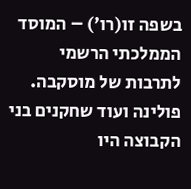בשפה זו(רו') – המוסד הממלכתי הרשמי לתרבות של מוסקבה. פולינה ועוד שחקנים בני הקבוצה היו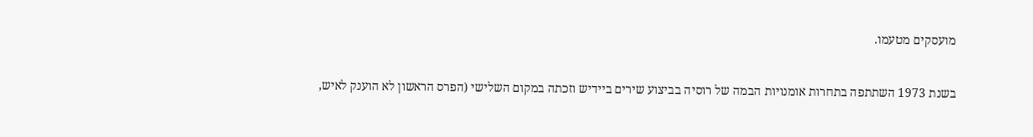מועסקים מטעמו.

בשנת 1973 השתתפה בתחרות אומנויות הבמה של רוסיה בביצוע שירים ביידיש וזכתה במקום השלישי (הפרס הראשון לא הוענק לאיש,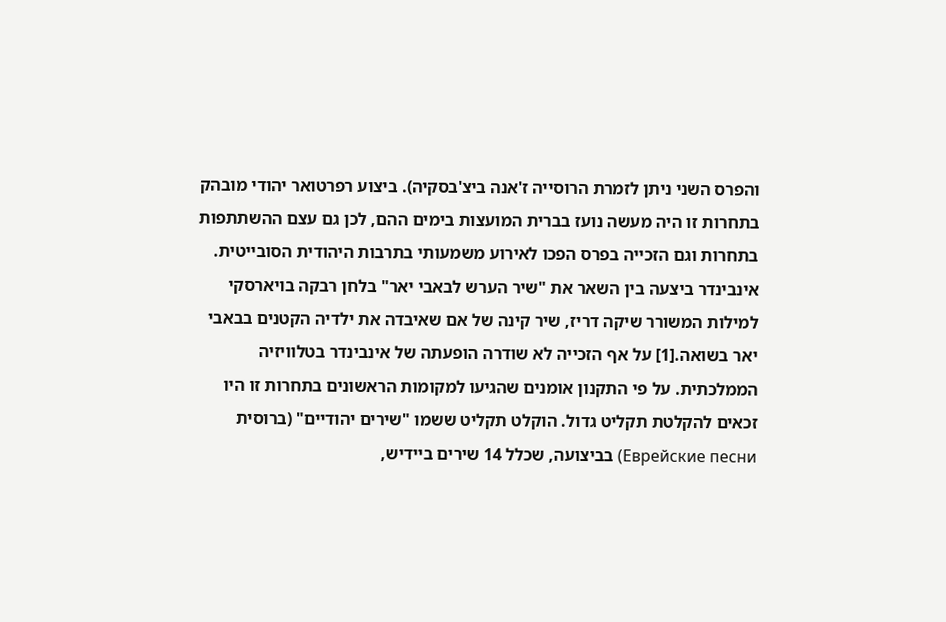והפרס השני ניתן לזמרת הרוסייה ז'אנה ביצ'בסקיה). ביצוע רפרטואר יהודי מובהק בתחרות זו היה מעשה נועז בברית המועצות בימים ההם, לכן גם עצם ההשתתפות בתחרות וגם הזכייה בפרס הפכו לאירוע משמעותי בתרבות היהודית הסובייטית. אינבינדר ביצעה בין השאר את "שיר הערש לבאבי יאר" בלחן רבקה בויארסקי למילות המשורר שיקה דריז, שיר קינה של אם שאיבדה את ילדיה הקטנים בבאבי יאר בשואה.[1] על אף הזכייה לא שודרה הופעתה של אינבינדר בטלוויזיה הממלכתית. על פי התקנון אומנים שהגיעו למקומות הראשונים בתחרות זו היו זכאים להקלטת תקליט גדול. הוקלט תקליט ששמו "שירים יהודיים" (ברוסית Еврейские песни) בביצועה, שכלל 14 שירים ביידיש,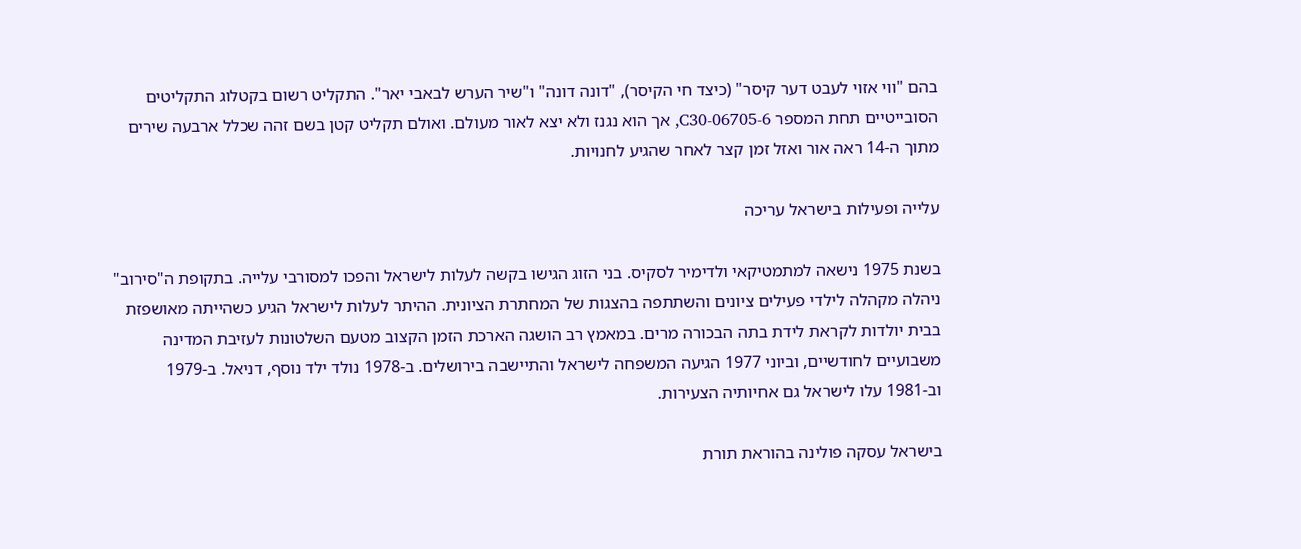בהם "ווי אזוי לעבט דער קיסר" (כיצד חי הקיסר), "דונה דונה" ו"שיר הערש לבאבי יאר". התקליט רשום בקטלוג התקליטים הסובייטיים תחת המספר C30-06705-6, אך הוא נגנז ולא יצא לאור מעולם. ואולם תקליט קטן בשם זהה שכלל ארבעה שירים מתוך ה-14 ראה אור ואזל זמן קצר לאחר שהגיע לחנויות.

עלייה ופעילות בישראל עריכה

בשנת 1975 נישאה למתמטיקאי ולדימיר לסקיס. בני הזוג הגישו בקשה לעלות לישראל והפכו למסורבי עלייה. בתקופת ה"סירוב" ניהלה מקהלה לילדי פעילים ציונים והשתתפה בהצגות של המחתרת הציונית. ההיתר לעלות לישראל הגיע כשהייתה מאושפזת בבית יולדות לקראת לידת בתה הבכורה מרים. במאמץ רב הושגה הארכת הזמן הקצוב מטעם השלטונות לעזיבת המדינה משבועיים לחודשיים, וביוני 1977 הגיעה המשפחה לישראל והתיישבה בירושלים. ב-1978 נולד ילד נוסף, דניאל. ב-1979 וב-1981 עלו לישראל גם אחיותיה הצעירות.

בישראל עסקה פולינה בהוראת תורת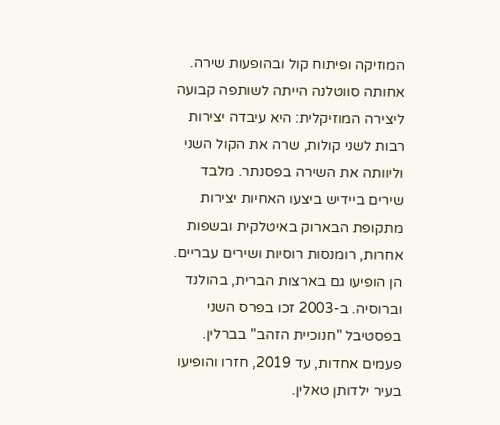המוזיקה ופיתוח קול ובהופעות שירה. אחותה סווטלנה הייתה לשותפה קבועה ליצירה המוזיקלית: היא עיבדה יצירות רבות לשני קולות, שרה את הקול השני וליוותה את השירה בפסנתר. מלבד שירים ביידיש ביצעו האחיות יצירות מתקופת הבארוק באיטלקית ובשפות אחרות, רומנסות רוסיות ושירים עבריים. הן הופיעו גם בארצות הברית, בהולנד וברוסיה. ב-2003 זכו בפרס השני בפסטיבל "חנוכיית הזהב" בברלין. פעמים אחדות, עד 2019, חזרו והופיעו בעיר ילדותן טאלין.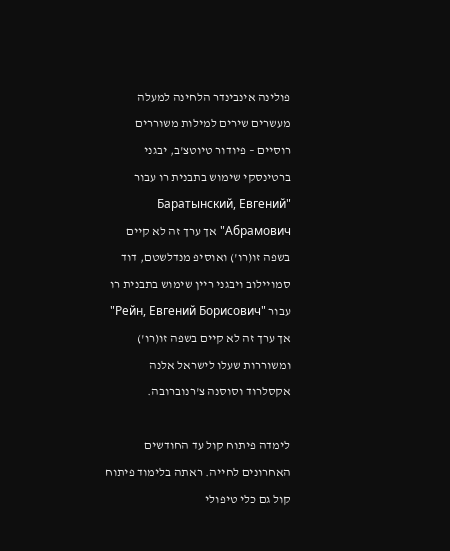פולינה אינבינדר הלחינה למעלה מעשרים שירים למילות משוררים רוסיים – פיודור טיוטצ'ב, יבגני ברטינסקי שימוש בתבנית רו עבור "Баратынский, Евгений Абрамович" אך ערך זה לא קיים בשפה זו(רו') ואוסיפ מנדלשטם, דוד סמויילוב ויבגני ריין שימוש בתבנית רו עבור "Рейн, Евгений Борисович" אך ערך זה לא קיים בשפה זו(רו') ומשוררות שעלו לישראל אלנה אקסלרוד וסוסנה צ'רנוברובה.

לימדה פיתוח קול עד החודשים האחרונים לחייה. ראתה בלימוד פיתוח קול גם כלי טיפולי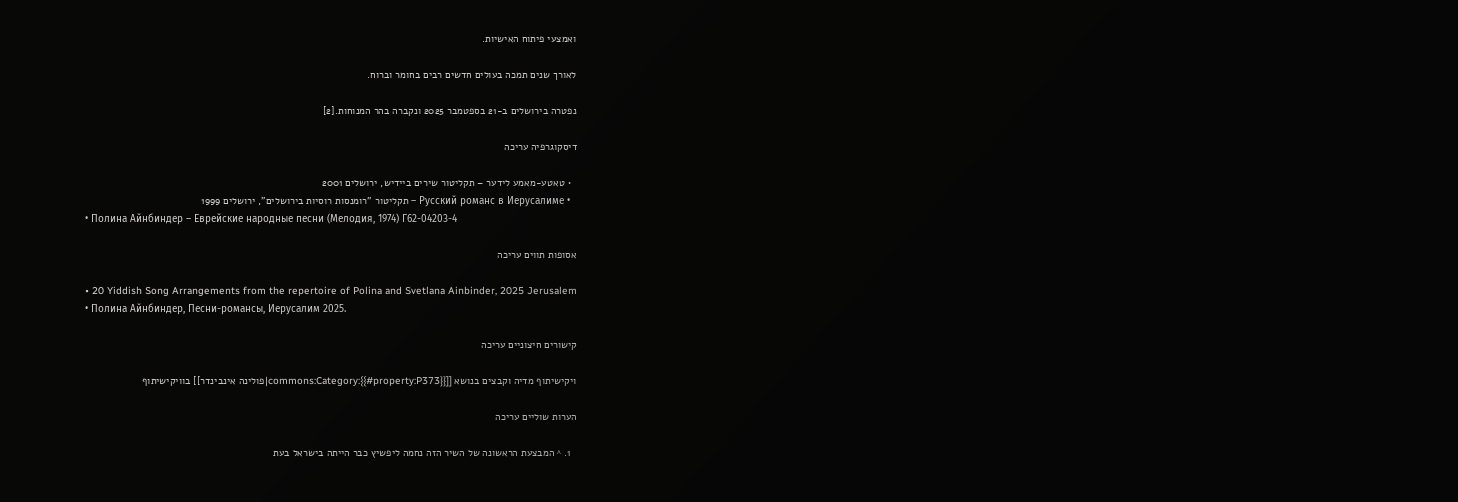ואמצעי פיתוח האישיות.

לאורך שנים תמכה בעולים חדשים רבים בחומר וברוח.

נפטרה בירושלים ב-21 בספטמבר 2025 ונקברה בהר המנוחות.[2]

דיסקוגרפיה עריכה

  • טאטע-מאמע לידער – תקליטור שירים ביידיש, ירושלים 2001
  • Русский романс в Иерусалиме – תקליטור "רומנסות רוסיות בירושלים", ירושלים 1999
  • Полина Айнбиндер – Еврейские народные песни (Мелодия, 1974) Г62-04203-4

אסופות תווים עריכה

  • 20 Yiddish Song Arrangements from the repertoire of Polina and Svetlana Ainbinder, 2025 Jerusalem
  • Полина Айнбиндер, Песни-романсы, Иерусалим 2025.

קישורים חיצוניים עריכה

ויקישיתוף מדיה וקבצים בנושא [[commons:Category:{{#property:P373}}|פולינה אינבינדר]] בוויקישיתוף

הערות שוליים עריכה

  1. ^ המבצעת הראשונה של השיר הזה נחמה ליפשיץ כבר הייתה בישראל בעת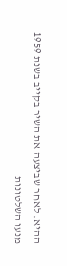ההיא. לאחר שביצעה את השיר בקייב בשנת 1959 מנעו השלטונות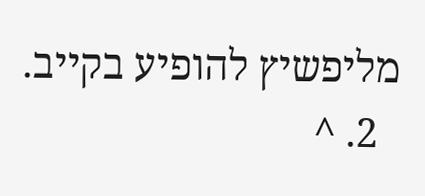מליפשיץ להופיע בקייב.
  2. ^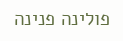פולינה פנינה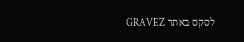לסקס באתר GRAVEZ